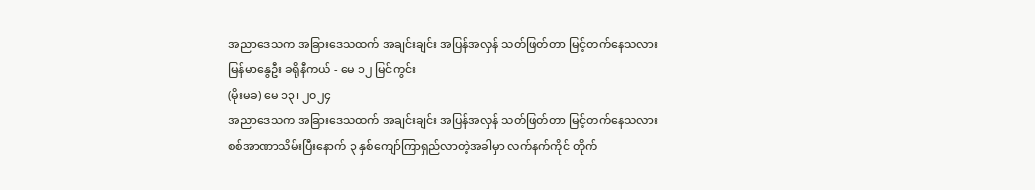အညာဒေသက အခြားဒေသထက် အချင်းချင်း အပြန်အလှန် သတ်ဖြတ်တာ မြင့်တက်နေသလား
မြန်မာနွေဦး ခရိုနီကယ် - မေ ၁၂ မြင်ကွင်း
(မိုးမခ) မေ ၁၃၊ ၂၀၂၄
အညာဒေသက အခြားဒေသထက် အချင်းချင်း အပြန်အလှန် သတ်ဖြတ်တာ မြင့်တက်နေသလား
စစ်အာဏာသိမ်းပြီးနောက် ၃ နှစ်ကျော်ကြာရှည်လာတဲ့အခါမှာ လက်နက်ကိုင် တိုက်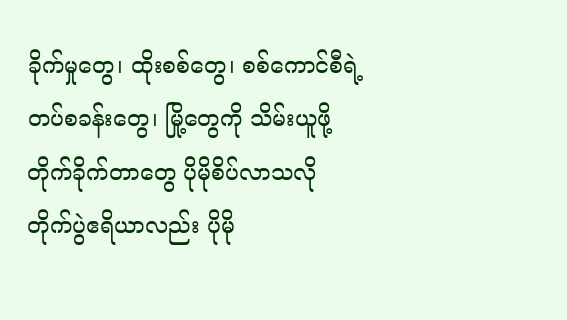ခိုက်မှုတွေ၊ ထိုးစစ်တွေ၊ စစ်ကောင်စီရဲ့ တပ်စခန်းတွေ၊ မြို့တွေကို သိမ်းယူဖို့ တိုက်ခိုက်တာတွေ ပိုမိုစိပ်လာသလို တိုက်ပွဲဧရိယာလည်း ပိုမို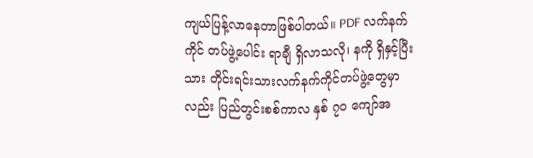ကျယ်ပြန့်လာနေတာဖြစ်ပါတယ်။ PDF လက်နက်ကိုင် တပ်ဖွဲ့ပေါင်း ရာချီ ရှိလာသလို၊ နကို ရှိနှင့်ပြီးသား တိုင်းရင်းသားလက်နက်ကိုင်တပ်ဖွဲ့တွေမှာလည်း ပြည်တွင်းစစ်ကာလ နှစ် ၇၀ ကျော်အ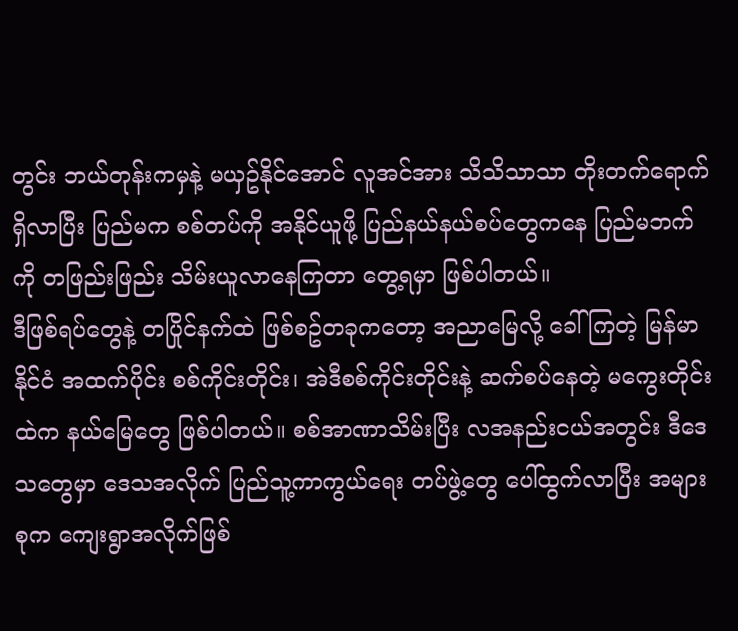တွင်း ဘယ်တုန်းကမှနဲ့ မယှဥ်နိုင်အောင် လူအင်အား သိသိသာသာ တိုးတက်ရောက်ရှိလာပြီး ပြည်မက စစ်တပ်ကို အနိုင်ယူဖို့ ပြည်နယ်နယ်စပ်တွေကနေ ပြည်မဘက်ကို တဖြည်းဖြည်း သိမ်းယူလာနေကြတာ တွေ့ရမှာ ဖြစ်ပါတယ်။
ဒီဖြစ်ရပ်တွေနဲ့ တပြိုင်နက်ထဲ ဖြစ်စဥ်တခုကတော့ အညာမြေလို့ ခေါ်ကြတဲ့ မြန်မာနိုင်ငံ အထက်ပိုင်း စစ်ကိုင်းတိုင်း၊ အဲဒီစစ်ကိုင်းတိုင်းနဲ့ ဆက်စပ်နေတဲ့ မကွေးတိုင်းထဲက နယ်မြေတွေ ဖြစ်ပါတယ်။ စစ်အာဏာသိမ်းပြီး လအနည်းငယ်အတွင်း ဒီဒေသတွေမှာ ဒေသအလိုက် ပြည်သူ့ကာကွယ်ရေး တပ်ဖွဲ့တွေ ပေါ်ထွက်လာပြီး အများစုက ကျေးရွာအလိုက်ဖြစ်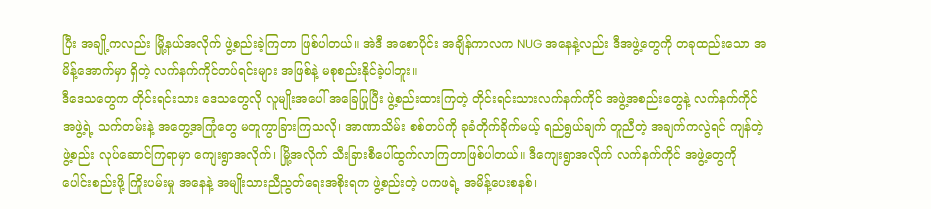ပြီး အချို့ကလည်း မြို့နယ်အလိုက် ဖွဲ့စည်းခဲ့ကြတာ ဖြစ်ပါတယ်။ အဲဒီ အစောပိုင်း အချိန်ကာလက NUG အနေနဲ့လည်း ဒီအဖွဲ့တွေကို တခုထည်းသော အမိန့်အောက်မှာ ရှိတဲ့ လက်နက်ကိုင်တပ်ရင်းများ အဖြစ်နဲ့ မစုစည်းနိုင်ခဲ့ပါဘူး။
ဒီဒေသတွေက တိုင်းရင်းသား ဒေသတွေလို လူမျိုးအပေါ် အခြေပြုပြီး ဖွဲ့စည်းထားကြတဲ့ တိုင်းရင်းသားလက်နက်ကိုင် အဖွဲ့အစည်းတွေနဲ့ လက်နက်ကိုင် အဖွဲ့ရဲ့ သက်တမ်းနဲ့ အတွေ့အကြုံတွေ မတူကွာခြားကြသလို၊ အာဏာသိမ်း စစ်တပ်ကို ခုခံတိုက်ခိုက်မယ့် ရည်ရွယ်ချက် တူညီတဲ့ အချက်ကလွဲရင် ကျန်တဲ့ ဖွဲ့စည်း လုပ်ဆောင်ကြရာမှာ ကျေးရွာအလိုက်၊ မြို့အလိုက် သီးခြားစီပေါ်ထွက်လာကြတာဖြစ်ပါတယ်။ ဒီကျေးရွာအလိုက် လက်နက်ကိုင် အဖွဲ့တွေကို ပေါင်းစည်းဖို့ ကြိုးပမ်းမှု အနေနဲ့ အမျိုးသားညီညွတ်ရေးအစိုးရက ဖွဲ့စည်းတဲ့ ပကဖရဲ့ အမိန့်ပေးစနစ်၊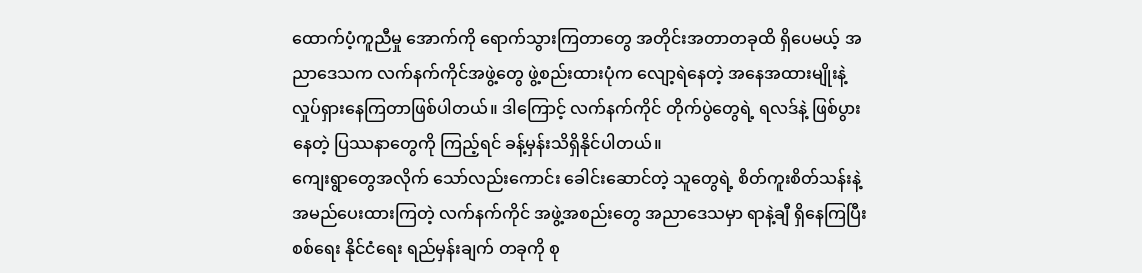ထောက်ပံ့ကူညီမှု အောက်ကို ရောက်သွားကြတာတွေ အတိုင်းအတာတခုထိ ရှိပေမယ့် အညာဒေသက လက်နက်ကိုင်အဖွဲ့တွေ ဖွဲ့စည်းထားပုံက လျော့ရဲနေတဲ့ အနေအထားမျိုးနဲ့ လှုပ်ရှားနေကြတာဖြစ်ပါတယ်။ ဒါကြောင့် လက်နက်ကိုင် တိုက်ပွဲတွေရဲ့ ရလဒ်နဲ့ ဖြစ်ပွားနေတဲ့ ပြဿနာတွေကို ကြည့်ရင် ခန့်မှန်းသိရှိနိုင်ပါတယ်။
ကျေးရွာတွေအလိုက် သော်လည်းကောင်း ခေါင်းဆောင်တဲ့ သူတွေရဲ့ စိတ်ကူးစိတ်သန်းနဲ့ အမည်ပေးထားကြတဲ့ လက်နက်ကိုင် အဖွဲ့အစည်းတွေ အညာဒေသမှာ ရာနဲ့ချီ ရှိနေကြပြီး စစ်ရေး နိုင်ငံရေး ရည်မှန်းချက် တခုကို စု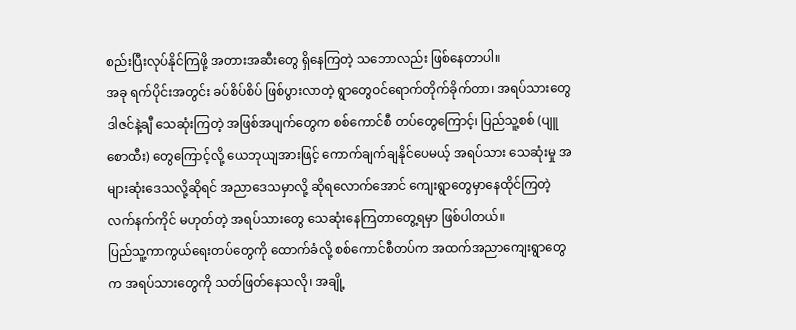စည်းပြီးလုပ်နိုင်ကြဖို့ အတားအဆီးတွေ ရှိနေကြတဲ့ သဘောလည်း ဖြစ်နေတာပါ။
အခု ရက်ပိုင်းအတွင်း ခပ်စိပ်စိပ် ဖြစ်ပွားလာတဲ့ ရွာတွေဝင်ရောက်တိုက်ခိုက်တာ၊ အရပ်သားတွေ ဒါဇင်နဲ့ချီ သေဆုံးကြတဲ့ အဖြစ်အပျက်တွေက စစ်ကောင်စီ တပ်တွေကြောင့်၊ ပြည်သူ့စစ် (ပျူစောထီး) တွေကြောင့်လို့ ယေဘုယျအားဖြင့် ကောက်ချက်ချနိုင်ပေမယ့် အရပ်သား သေဆုံးမှု အများဆုံးဒေသလို့ဆိုရင် အညာဒေသမှာလို့ ဆိုရလောက်အောင် ကျေးရွာတွေမှာနေထိုင်ကြတဲ့ လက်နက်ကိုင် မဟုတ်တဲ့ အရပ်သားတွေ သေဆုံးနေကြတာတွေ့ရမှာ ဖြစ်ပါတယ်။
ပြည်သူ့ကာကွယ်ရေးတပ်တွေကို ထောက်ခံလို့ စစ်ကောင်စီတပ်က အထက်အညာကျေးရွာတွေက အရပ်သားတွေကို သတ်ဖြတ်နေသလို၊ အချို့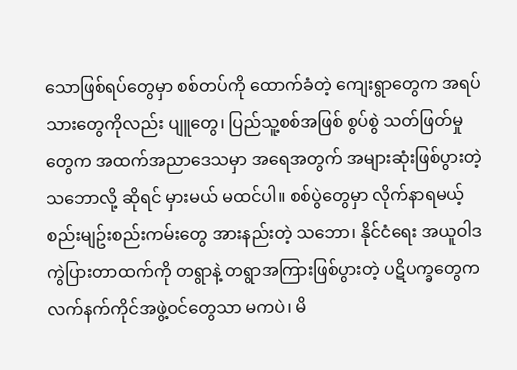သောဖြစ်ရပ်တွေမှာ စစ်တပ်ကို ထောက်ခံတဲ့ ကျေးရွာတွေက အရပ်သားတွေကိုလည်း ပျူတွေ၊ ပြည်သူ့စစ်အဖြစ် စွပ်စွဲ သတ်ဖြတ်မှုတွေက အထက်အညာဒေသမှာ အရေအတွက် အများဆုံးဖြစ်ပွားတဲ့ သဘောလို့ ဆိုရင် မှားမယ် မထင်ပါ။ စစ်ပွဲတွေမှာ လိုက်နာရမယ့် စည်းမျဥ်းစည်းကမ်းတွေ အားနည်းတဲ့ သဘော၊ နိုင်ငံရေး အယူဝါဒ ကွဲပြားတာထက်ကို တရွာနဲ့ တရွာအကြားဖြစ်ပွားတဲ့ ပဋိပက္ခတွေက လက်နက်ကိုင်အဖွဲ့ဝင်တွေသာ မကပဲ၊ မိ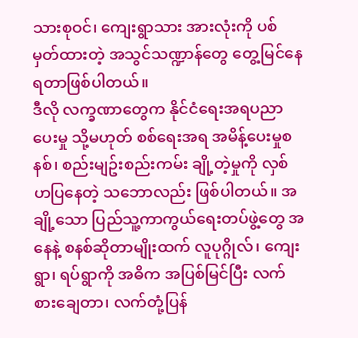သားစုဝင်၊ ကျေးရွာသား အားလုံးကို ပစ်မှတ်ထားတဲ့ အသွင်သဏ္ဍာန်တွေ တွေ့မြင်နေရတာဖြစ်ပါတယ်။
ဒီလို လက္ခဏာတွေက နိုင်ငံရေးအရပညာပေးမှု သို့မဟုတ် စစ်ရေးအရ အမိန့်ပေးမှုစနစ်၊ စည်းမျဥ်းစည်းကမ်း ချို့တဲ့မှုကို လှစ်ဟပြနေတဲ့ သဘောလည်း ဖြစ်ပါတယ်။ အချို့သော ပြည်သူ့ကာကွယ်ရေးတပ်ဖွဲ့တွေ အနေနဲ့ စနစ်ဆိုတာမျိုးထက် လူပုဂ္ဂိုလ်၊ ကျေးရွာ၊ ရပ်ရွာကို အဓိက အပြစ်မြင်ပြီး လက်စားချေတာ၊ လက်တုံ့ပြန်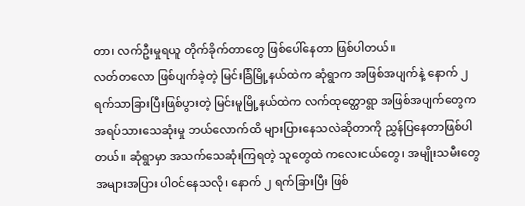တာ၊ လက်ဦးမှုရယူ တိုက်ခိုက်တာတွေ ဖြစ်ပေါ်နေတာ ဖြစ်ပါတယ်။
လတ်တလော ဖြစ်ပျက်ခဲ့တဲ့ မြင်းခြံမြို့နယ်ထဲက ဆုံရွာက အဖြစ်အပျက်နဲ့ နောက် ၂ ရက်သာခြားပြီးဖြစ်ပွားတဲ့ မြင်းမူမြို့နယ်ထဲက လက်ထုတ္ထောရွာ အဖြစ်အပျက်တွေက အရပ်သားသေဆုံးမှု ဘယ်လောက်ထိ များပြားနေသလဲဆိုတာကို ညွှန်ပြနေတာဖြစ်ပါတယ်။ ဆုံရွာမှာ အသက်သေဆုံးကြရတဲ့ သူတွေထဲ ကလေးငယ်တွေ၊ အမျိုးသမီးတွေ အများအပြား ပါဝင်နေသလို၊ နောက် ၂ ရက်ခြားပြီး ဖြစ်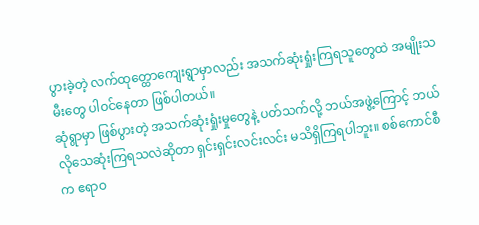ပွားခဲ့တဲ့ လက်ထုတ္ထောကျေးရွာမှာလည်း အသက်ဆုံးရှုံးကြရသူတွေထဲ အမျိုးသမီးတွေ ပါဝင်နေတာ ဖြစ်ပါတယ်။
ဆုံရွာမှာ ဖြစ်ပွားတဲ့ အသက်ဆုံးရှုံးမှုတွေနဲ့ ပတ်သက်လို့ ဘယ်အဖွဲ့ကြောင့် ဘယ်လိုသေဆုံးကြရသလဲဆိုတာ ရှင်းရှင်းလင်းလင်း မသိရှိကြရပါဘူး။ စစ်ကောင်စီက ဧရာဝ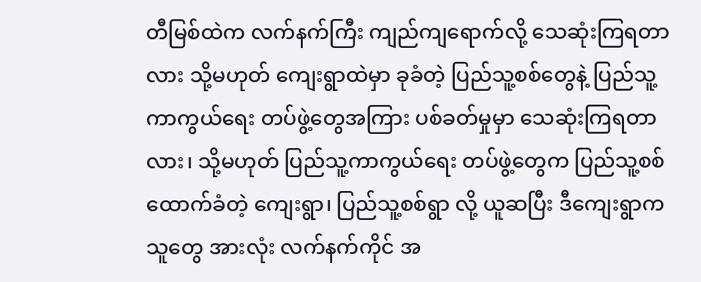တီမြစ်ထဲက လက်နက်ကြီး ကျည်ကျရောက်လို့ သေဆုံးကြရတာလား သို့မဟုတ် ကျေးရွာထဲမှာ ခုခံတဲ့ ပြည်သူ့စစ်တွေနဲ့ ပြည်သူ့ကာကွယ်ရေး တပ်ဖွဲ့တွေအကြား ပစ်ခတ်မှုမှာ သေဆုံးကြရတာလား၊ သို့မဟုတ် ပြည်သူ့ကာကွယ်ရေး တပ်ဖွဲ့တွေက ပြည်သူ့စစ်ထောက်ခံတဲ့ ကျေးရွာ၊ ပြည်သူ့စစ်ရွာ လို့ ယူဆပြီး ဒီကျေးရွာက သူတွေ အားလုံး လက်နက်ကိုင် အ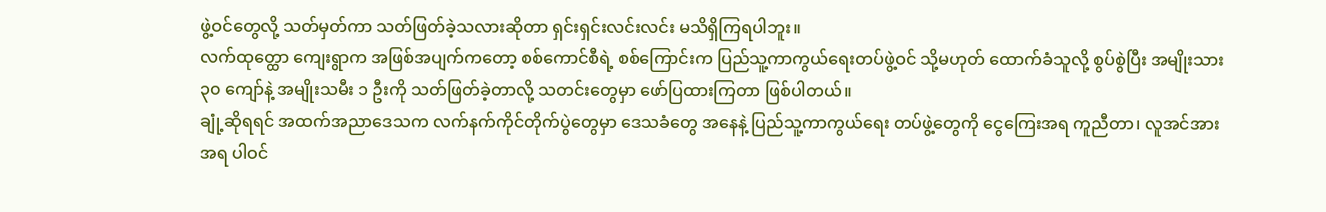ဖွဲ့ဝင်တွေလို့ သတ်မှတ်ကာ သတ်ဖြတ်ခဲ့သလားဆိုတာ ရှင်းရှင်းလင်းလင်း မသိရှိကြရပါဘူး။
လက်ထုတ္ထော ကျေးရွာက အဖြစ်အပျက်ကတော့ စစ်ကောင်စီရဲ့ စစ်ကြောင်းက ပြည်သူ့ကာကွယ်ရေးတပ်ဖွဲ့ဝင် သို့မဟုတ် ထောက်ခံသူလို့ စွပ်စွဲပြီး အမျိုးသား ၃၀ ကျော်နဲ့ အမျိုးသမီး ၁ ဦးကို သတ်ဖြတ်ခဲ့တာလို့ သတင်းတွေမှာ ဖော်ပြထားကြတာ ဖြစ်ပါတယ်။
ချုံ့ဆိုရရင် အထက်အညာဒေသက လက်နက်ကိုင်တိုက်ပွဲတွေမှာ ဒေသခံတွေ အနေနဲ့ ပြည်သူ့ကာကွယ်ရေး တပ်ဖွဲ့တွေကို ငွေကြေးအရ ကူညီတာ၊ လူအင်အားအရ ပါဝင်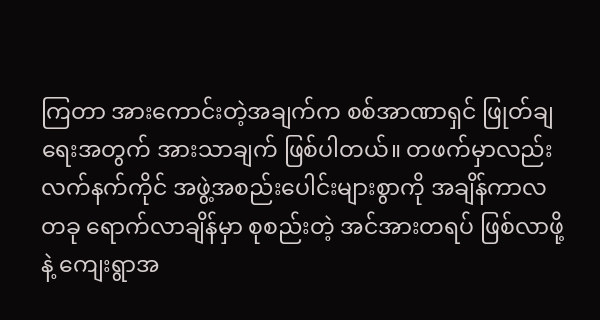ကြတာ အားကောင်းတဲ့အချက်က စစ်အာဏာရှင် ဖြုတ်ချရေးအတွက် အားသာချက် ဖြစ်ပါတယ်။ တဖက်မှာလည်း လက်နက်ကိုင် အဖွဲ့အစည်းပေါင်းများစွာကို အချိန်ကာလတခု ရောက်လာချိန်မှာ စုစည်းတဲ့ အင်အားတရပ် ဖြစ်လာဖို့နဲ့ ကျေးရွာအ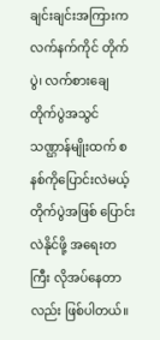ချင်းချင်းအကြားက လက်နက်ကိုင် တိုက်ပွဲ၊ လက်စားချေ တိုက်ပွဲအသွင်သဏ္ဌာန်မျိုးထက် စနစ်ကိုပြောင်းလဲမယ့် တိုက်ပွဲအဖြစ် ပြောင်းလဲနိုင်ဖို့ အရေးတကြီး လိုအပ်နေတာလည်း ဖြစ်ပါတယ်။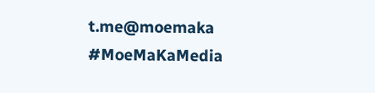t.me@moemaka
#MoeMaKaMedia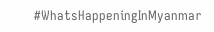#WhatsHappeningInMyanmar